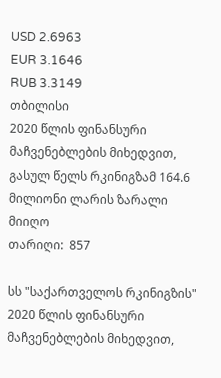USD 2.6963
EUR 3.1646
RUB 3.3149
თბილისი
2020 წლის ფინანსური მაჩვენებლების მიხედვით, გასულ წელს რკინიგზამ 164.6 მილიონი ლარის ზარალი მიიღო
თარიღი:  857

სს "საქართველოს რკინიგზის" 2020 წლის ფინანსური მაჩვენებლების მიხედვით,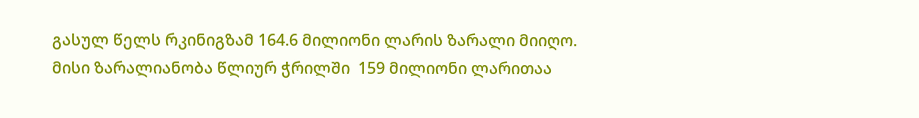გასულ წელს რკინიგზამ 164.6 მილიონი ლარის ზარალი მიიღო. მისი ზარალიანობა წლიურ ჭრილში  159 მილიონი ლარითაა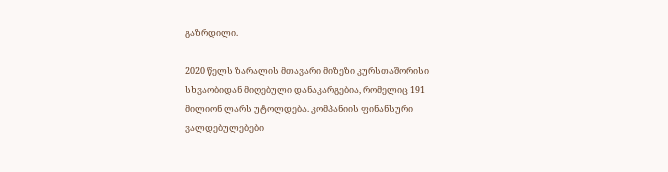გაზრდილი.

2020 წელს ზარალის მთავარი მიზეზი კურსთაშორისი სხვაობიდან მიღებული დანაკარგებია, რომელიც 191 მილიონ ლარს უტოლდება. კომპანიის ფინანსური ვალდებულებები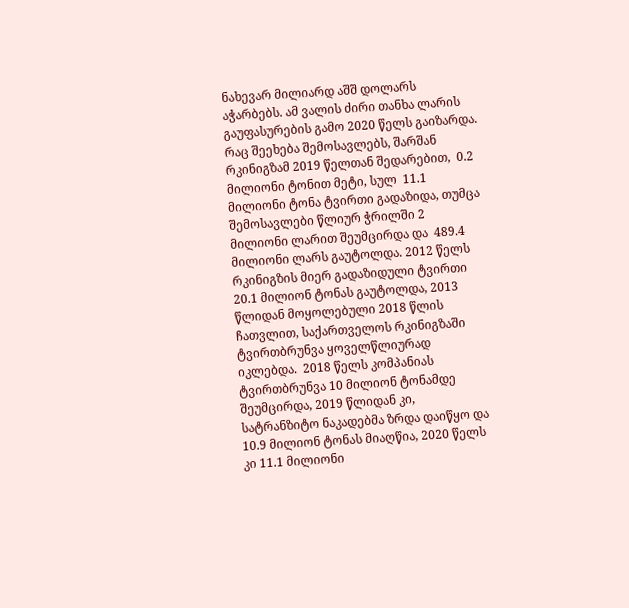ნახევარ მილიარდ აშშ დოლარს აჭარბებს. ამ ვალის ძირი თანხა ლარის გაუფასურების გამო 2020 წელს გაიზარდა. რაც შეეხება შემოსავლებს, შარშან რკინიგზამ 2019 წელთან შედარებით,  0.2 მილიონი ტონით მეტი, სულ  11.1 მილიონი ტონა ტვირთი გადაზიდა, თუმცა შემოსავლები წლიურ ჭრილში 2 მილიონი ლარით შეუმცირდა და  489.4 მილიონი ლარს გაუტოლდა. 2012 წელს რკინიგზის მიერ გადაზიდული ტვირთი 20.1 მილიონ ტონას გაუტოლდა, 2013 წლიდან მოყოლებული 2018 წლის ჩათვლით, საქართველოს რკინიგზაში ტვირთბრუნვა ყოველწლიურად იკლებდა.  2018 წელს კომპანიას ტვირთბრუნვა 10 მილიონ ტონამდე შეუმცირდა, 2019 წლიდან კი, სატრანზიტო ნაკადებმა ზრდა დაიწყო და 10.9 მილიონ ტონას მიაღწია, 2020 წელს კი 11.1 მილიონი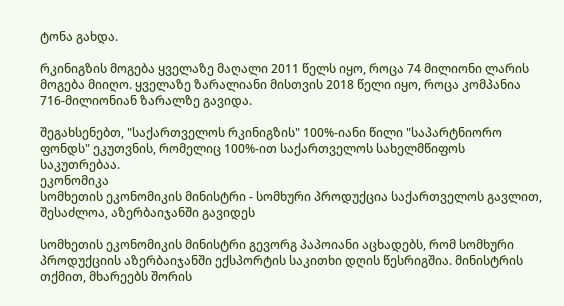ტონა გახდა.

რკინიგზის მოგება ყველაზე მაღალი 2011 წელს იყო, როცა 74 მილიონი ლარის მოგება მიიღო. ყველაზე ზარალიანი მისთვის 2018 წელი იყო, როცა კომპანია 716-მილიონიან ზარალზე გავიდა.

შეგახსენებთ, "საქართველოს რკინიგზის" 100%-იანი წილი "საპარტნიორო ფონდს" ეკუთვნის, რომელიც 100%-ით საქართველოს სახელმწიფოს საკუთრებაა.
ეკონომიკა
სომხეთის ეკონომიკის მინისტრი - სომხური პროდუქცია საქართველოს გავლით, შესაძლოა, აზერბაიჯანში გავიდეს

სომხეთის ეკონომიკის მინისტრი გევორგ პაპოიანი აცხადებს, რომ სომხური პროდუქციის აზერბაიჯანში ექსპორტის საკითხი დღის წესრიგშია. მინისტრის თქმით, მხარეებს შორის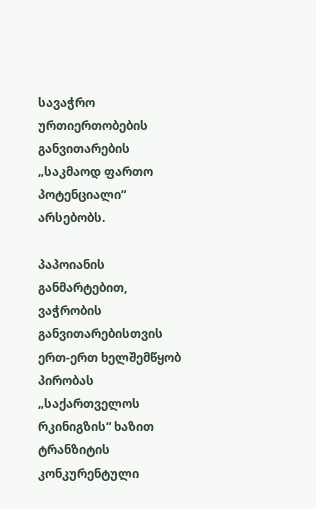სავაჭრო ურთიერთობების განვითარების „საკმაოდ ფართო პოტენციალი“ არსებობს.

პაპოიანის განმარტებით, ვაჭრობის განვითარებისთვის ერთ-ერთ ხელშემწყობ პირობას „საქართველოს რკინიგზის“ ხაზით ტრანზიტის კონკურენტული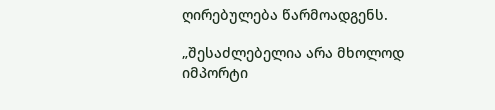ღირებულება წარმოადგენს.

„შესაძლებელია არა მხოლოდ იმპორტი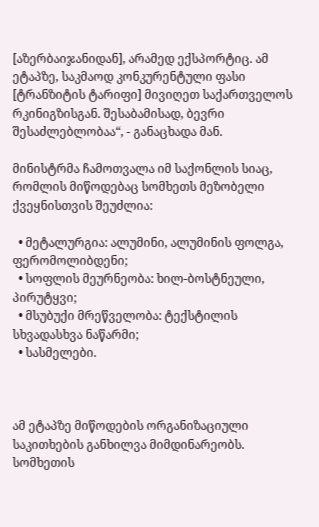[აზერბაიჯანიდან], არამედ ექსპორტიც. ამ ეტაპზე, საკმაოდ კონკურენტული ფასი [ტრანზიტის ტარიფი] მივიღეთ საქართველოს რკინიგზისგან. შესაბამისად, ბევრი შესაძლებლობაა“, - განაცხადა მან.

მინისტრმა ჩამოთვალა იმ საქონლის სიაც, რომლის მიწოდებაც სომხეთს მეზობელი ქვეყნისთვის შეუძლია:

  • მეტალურგია: ალუმინი, ალუმინის ფოლგა, ფერომოლიბდენი;
  • სოფლის მეურნეობა: ხილ-ბოსტნეული, პირუტყვი;
  • მსუბუქი მრეწველობა: ტექსტილის სხვადასხვა ნაწარმი;
  • სასმელები.



ამ ეტაპზე მიწოდების ორგანიზაციული საკითხების განხილვა მიმდინარეობს. სომხეთის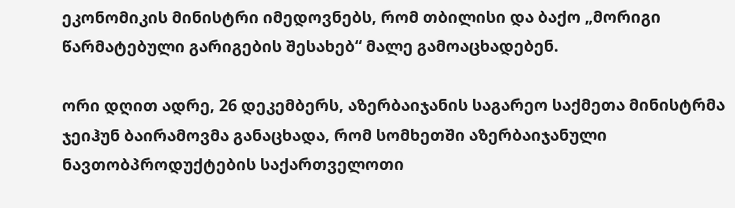ეკონომიკის მინისტრი იმედოვნებს, რომ თბილისი და ბაქო „მორიგი წარმატებული გარიგების შესახებ“ მალე გამოაცხადებენ.

ორი დღით ადრე, 26 დეკემბერს, აზერბაიჯანის საგარეო საქმეთა მინისტრმა ჯეიჰუნ ბაირამოვმა განაცხადა, რომ სომხეთში აზერბაიჯანული ნავთობპროდუქტების საქართველოთი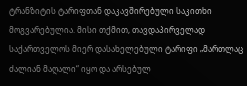ტრანზიტის ტარიფთან დაკავშირებული საკითხი მოგვარებულია. მისი თქმით, თავდაპირველად საქართველოს მიერ დასახელებული ტარიფი „მართლაც ძალიან მაღალი“ იყო და არსებულ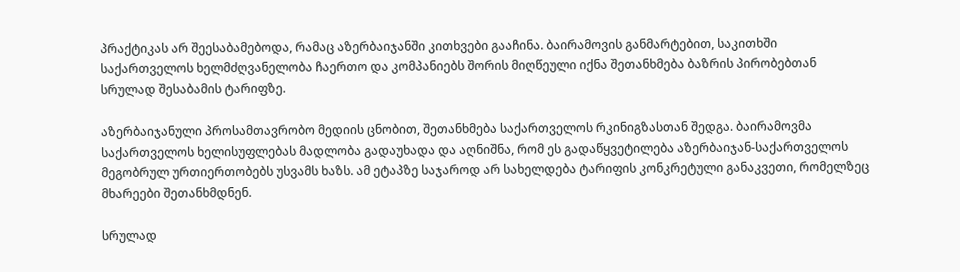პრაქტიკას არ შეესაბამებოდა, რამაც აზერბაიჯანში კითხვები გააჩინა. ბაირამოვის განმარტებით, საკითხში საქართველოს ხელმძღვანელობა ჩაერთო და კომპანიებს შორის მიღწეული იქნა შეთანხმება ბაზრის პირობებთან სრულად შესაბამის ტარიფზე.

აზერბაიჯანული პროსამთავრობო მედიის ცნობით, შეთანხმება საქართველოს რკინიგზასთან შედგა. ბაირამოვმა საქართველოს ხელისუფლებას მადლობა გადაუხადა და აღნიშნა, რომ ეს გადაწყვეტილება აზერბაიჯან-საქართველოს მეგობრულ ურთიერთობებს უსვამს ხაზს. ამ ეტაპზე საჯაროდ არ სახელდება ტარიფის კონკრეტული განაკვეთი, რომელზეც მხარეები შეთანხმდნენ.

სრულად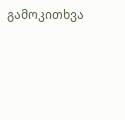გამოკითხვა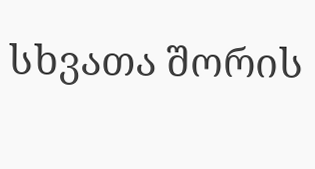სხვათა შორის